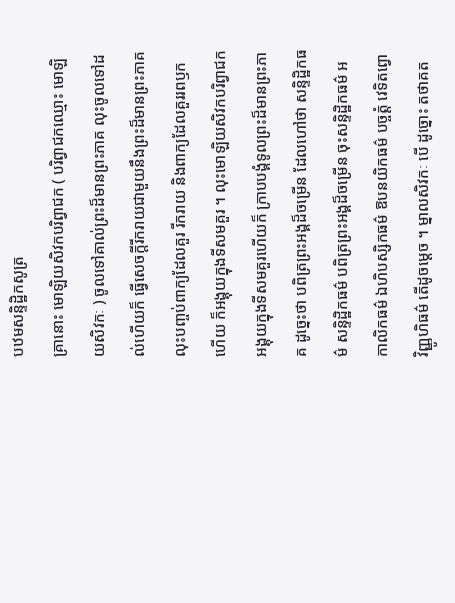បឋមសន្ទិដ្ឋិកសូត្រ
គ្រានោះ មោឡិយសិវកបរិព្វាជក ( បរិព្វាជកឈ្មោះ មោឡិយសិវកៈ ) ចូលទៅគាល់ព្រះដ៏មានព្រះភាគ លុះចូលទៅដល់ហើយក៏ ធ្វើសេចក្តីរីករាយជាមួយនឹងព្រះដ៏មានព្រះភាគ លុះបញ្ចប់ពាក្យដែលគួរ រីករាយ និងពាក្យដែលគួររពឫកហើយ ក៏អង្គុយក្នុងទីសមគួរ ។ លុះមោឡិយសិវកបរិព្វាជកអង្គុយក្នុងទីសមគួរហើយក៏ ក្រាបបង្គំទូលព្រះដ៏មានព្រះភាគ ដូច្នេះថា បពិត្រព្រះអង្គដ៏ចម្រើន ដែលហៅថា សន្ទិដ្ឋិកធម៌ សន្ទិដ្ឋិកធម៌ បពិត្រព្រះអង្គដ៏ចម្រើន ចុះសន្ទិដ្ឋិកធម៌ អកាលិកធម៌ ឯហិបស្សិកធម៌ ឱបនយិកធម៌ បច្ចត្តំ វេទិតព្វោ វិញ្ញូហិធម៌ តើដូចម្តេច ។ ម្នាលសិវកៈ បើ ដូច្នោះ តថាគត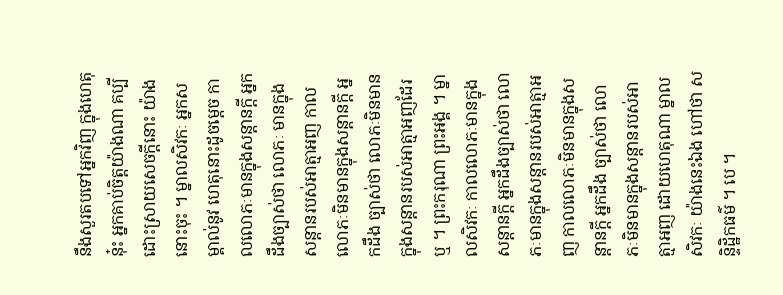នឹងសួរតបទៅអ្នកវិញ ក្នុងហេតុនុ៎ះ អ្នកគាប់ចិត្តយ៉ាងណា គប្បីដោះស្រាយសេចក្តីនោះ យ៉ាងនោះចុះ ។ ម្នាលសិវកៈ អ្នកសម្គាល់នូវ ហេតុនោះដូចម្តេច កាលលោភៈមានក្នុងសន្តានក្តី អ្នកដឹងច្បាស់ថា លោភៈ មានក្នុងសន្តានរបស់អាត្មាអញ កាលលោភៈមិនមានក្នុងសន្តានក្តី អ្នកដឹង ច្បាស់ថា លោភៈមិនមានក្នុងសន្តានរបស់អាត្មាអញដែរឬ ។ ព្រះករុណា ព្រះអង្គ ។ ម្នាលសិវកៈ កាលលោភៈមានក្នុងសន្តានក្តី អ្នកដឹងច្បាស់ថា លោភៈមានក្នុងសន្តានរបស់អាត្មាអញ កាលលោភៈមិនមានក្នុងសន្តានក្តី អ្នកដឹង ច្បាស់ថា លោភៈមិនមានក្នុងសន្តានរបស់អាត្មាអញ ដោយហេតុណា ម្នាលសិវកៈ យ៉ាងនេះឯង ហៅថា សន្ទិដ្ឋិកធម៌ ។ បេ ។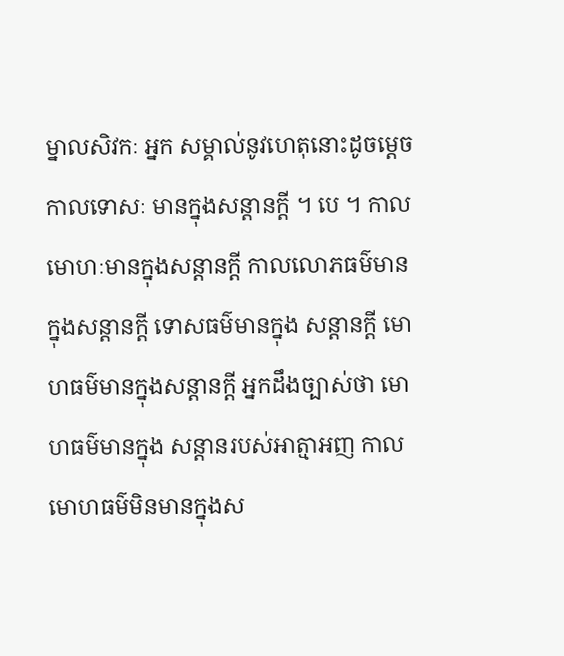ម្នាលសិវកៈ អ្នក សម្គាល់នូវហេតុនោះដូចម្តេច កាលទោសៈ មានក្នុងសន្តានក្តី ។ បេ ។ កាល មោហៈមានក្នុងសន្តានក្តី កាលលោភធម៌មានក្នុងសន្តានក្តី ទោសធម៌មានក្នុង សន្តានក្តី មោហធម៌មានក្នុងសន្តានក្តី អ្នកដឹងច្បាស់ថា មោហធម៌មានក្នុង សន្តានរបស់អាត្មាអញ កាលមោហធម៌មិនមានក្នុងស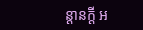ន្តានក្តី អ